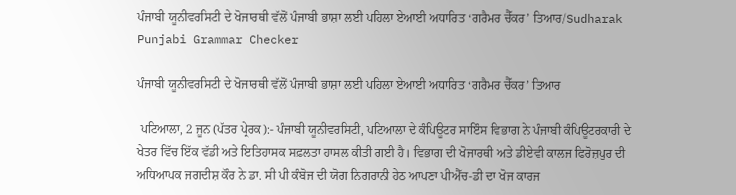ਪੰਜਾਬੀ ਯੂਨੀਵਰਸਿਟੀ ਦੇ ਖੋਜਾਰਥੀ ਵੱਲੋਂ ਪੰਜਾਬੀ ਭਾਸ਼ਾ ਲਈ ਪਹਿਲਾ ਏਆਈ ਅਧਾਰਿਤ ‘ਗਰੈਮਰ ਚੈੱਕਰ’ ਤਿਆਰ/Sudharak Punjabi Grammar Checker

ਪੰਜਾਬੀ ਯੂਨੀਵਰਸਿਟੀ ਦੇ ਖੋਜਾਰਥੀ ਵੱਲੋਂ ਪੰਜਾਬੀ ਭਾਸ਼ਾ ਲਈ ਪਹਿਲਾ ਏਆਈ ਅਧਾਰਿਤ ‘ਗਰੈਮਰ ਚੈੱਕਰ’ ਤਿਆਰ

 ਪਟਿਆਲਾ, 2 ਜੂਨ (ਪੱਤਰ ਪ੍ਰੇਰਕ):- ਪੰਜਾਬੀ ਯੂਨੀਵਰਸਿਟੀ, ਪਟਿਆਲਾ ਦੇ ਕੰਪਿਊਟਰ ਸਾਇੰਸ ਵਿਭਾਗ ਨੇ ਪੰਜਾਬੀ ਕੰਪਿਊਟਰਕਾਰੀ ਦੇ ਖੇਤਰ ਵਿੱਚ ਇੱਕ ਵੱਡੀ ਅਤੇ ਇਤਿਹਾਸਕ ਸਫ਼ਲਤਾ ਹਾਸਲ ਕੀਤੀ ਗਈ ਹੈ। ਵਿਭਾਗ ਦੀ ਖੋਜਾਰਥੀ ਅਤੇ ਡੀਏਵੀ ਕਾਲਜ ਫਿਰੋਜ਼ਪੁਰ ਦੀ ਅਧਿਆਪਕ ਜਗਦੀਸ਼ ਕੌਰ ਨੇ ਡਾ. ਸੀ ਪੀ ਕੰਬੋਜ ਦੀ ਯੋਗ ਨਿਗਰਾਨੀ ਹੇਠ ਆਪਣਾ ਪੀਐੱਚ-ਡੀ ਦਾ ਖੋਜ ਕਾਰਜ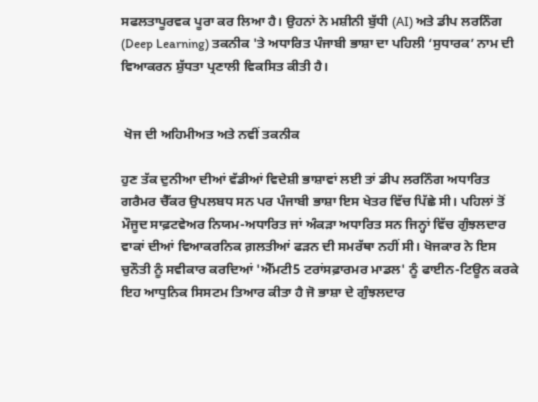ਸਫਲਤਾਪੂਰਵਕ ਪੂਰਾ ਕਰ ਲਿਆ ਹੈ। ਉਹਨਾਂ ਨੇ ਮਸ਼ੀਨੀ ਬੁੱਧੀ (AI) ਅਤੇ ਡੀਪ ਲਰਨਿੰਗ (Deep Learning) ਤਕਨੀਕ 'ਤੇ ਅਧਾਰਿਤ ਪੰਜਾਬੀ ਭਾਸ਼ਾ ਦਾ ਪਹਿਲੀ ‘ਸੁਧਾਰਕ’ ਨਾਮ ਦੀ ਵਿਆਕਰਨ ਸ਼ੁੱਧਤਾ ਪ੍ਰਣਾਲੀ ਵਿਕਸਿਤ ਕੀਤੀ ਹੈ।


 ਖੋਜ ਦੀ ਅਹਿਮੀਅਤ ਅਤੇ ਨਵੀਂ ਤਕਨੀਕ

ਹੁਣ ਤੱਕ ਦੁਨੀਆ ਦੀਆਂ ਵੱਡੀਆਂ ਵਿਦੇਸ਼ੀ ਭਾਸ਼ਾਵਾਂ ਲਈ ਤਾਂ ਡੀਪ ਲਰਨਿੰਗ ਅਧਾਰਿਤ ਗਰੈਮਰ ਚੈੱਕਰ ਉਪਲਬਧ ਸਨ ਪਰ ਪੰਜਾਬੀ ਭਾਸ਼ਾ ਇਸ ਖੇਤਰ ਵਿੱਚ ਪਿੱਛੇ ਸੀ। ਪਹਿਲਾਂ ਤੋਂ ਮੌਜੂਦ ਸਾਫ਼ਟਵੇਅਰ ਨਿਯਮ-ਅਧਾਰਿਤ ਜਾਂ ਅੰਕੜਾ ਅਧਾਰਿਤ ਸਨ ਜਿਨ੍ਹਾਂ ਵਿੱਚ ਗੁੰਝਲਦਾਰ ਵਾਕਾਂ ਦੀਆਂ ਵਿਆਕਰਨਿਕ ਗ਼ਲਤੀਆਂ ਫੜਨ ਦੀ ਸਮਰੱਥਾ ਨਹੀਂ ਸੀ। ਖੋਜਕਾਰ ਨੇ ਇਸ ਚੁਨੌਤੀ ਨੂੰ ਸਵੀਕਾਰ ਕਰਦਿਆਂ 'ਐੱਮਟੀ5 ਟਰਾਂਸਫ਼ਾਰਮਰ ਮਾਡਲ' ਨੂੰ ਫਾਈਨ-ਟਿਊਨ ਕਰਕੇ ਇਹ ਆਧੁਨਿਕ ਸਿਸਟਮ ਤਿਆਰ ਕੀਤਾ ਹੈ ਜੋ ਭਾਸ਼ਾ ਦੇ ਗੁੰਝਲਦਾਰ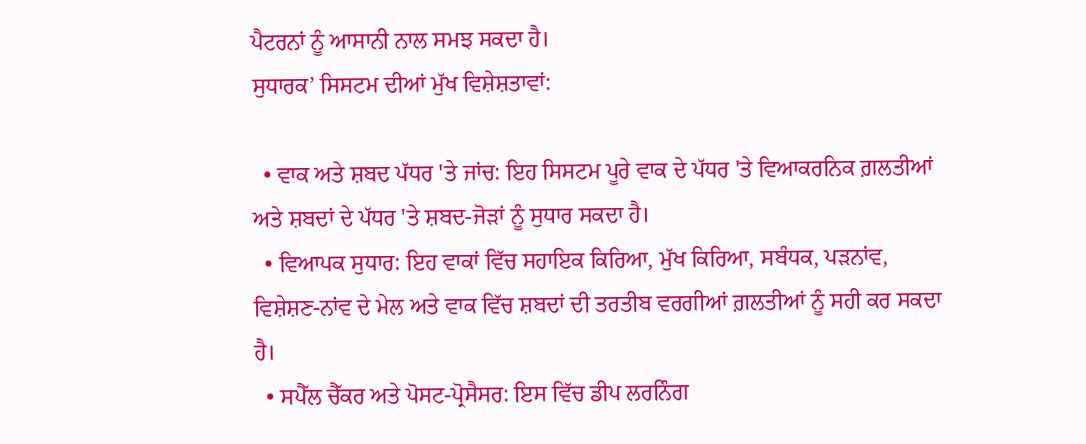ਪੈਟਰਨਾਂ ਨੂੰ ਆਸਾਨੀ ਨਾਲ ਸਮਝ ਸਕਦਾ ਹੈ।
ਸੁਧਾਰਕ’ ਸਿਸਟਮ ਦੀਆਂ ਮੁੱਖ ਵਿਸ਼ੇਸ਼ਤਾਵਾਂ:

  • ਵਾਕ ਅਤੇ ਸ਼ਬਦ ਪੱਧਰ 'ਤੇ ਜਾਂਚ: ਇਹ ਸਿਸਟਮ ਪੂਰੇ ਵਾਕ ਦੇ ਪੱਧਰ 'ਤੇ ਵਿਆਕਰਨਿਕ ਗ਼ਲਤੀਆਂ ਅਤੇ ਸ਼ਬਦਾਂ ਦੇ ਪੱਧਰ 'ਤੇ ਸ਼ਬਦ-ਜੋੜਾਂ ਨੂੰ ਸੁਧਾਰ ਸਕਦਾ ਹੈ।
  • ਵਿਆਪਕ ਸੁਧਾਰ: ਇਹ ਵਾਕਾਂ ਵਿੱਚ ਸਹਾਇਕ ਕਿਰਿਆ, ਮੁੱਖ ਕਿਰਿਆ, ਸਬੰਧਕ, ਪੜਨਾਂਵ, ਵਿਸ਼ੇਸ਼ਣ-ਨਾਂਵ ਦੇ ਮੇਲ ਅਤੇ ਵਾਕ ਵਿੱਚ ਸ਼ਬਦਾਂ ਦੀ ਤਰਤੀਬ ਵਰਗੀਆਂ ਗ਼ਲਤੀਆਂ ਨੂੰ ਸਹੀ ਕਰ ਸਕਦਾ ਹੈ।
  • ਸਪੈੱਲ ਚੈੱਕਰ ਅਤੇ ਪੋਸਟ-ਪ੍ਰੋਸੈਸਰ: ਇਸ ਵਿੱਚ ਡੀਪ ਲਰਨਿੰਗ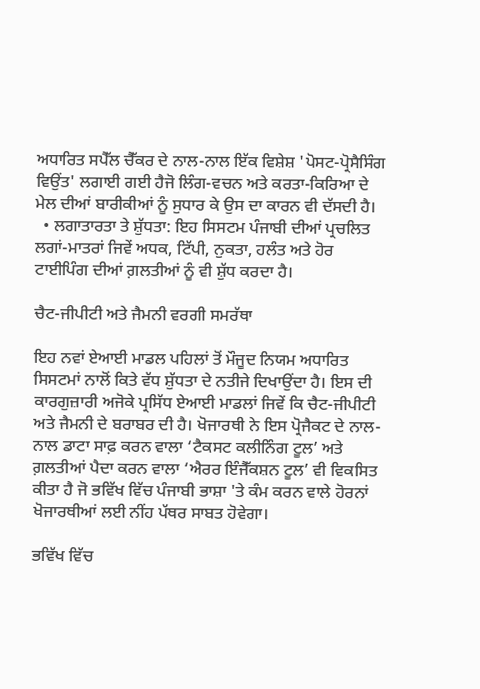ਅਧਾਰਿਤ ਸਪੈੱਲ ਚੈੱਕਰ ਦੇ ਨਾਲ-ਨਾਲ ਇੱਕ ਵਿਸ਼ੇਸ਼ 'ਪੋਸਟ-ਪ੍ਰੋਸੈਸਿੰਗ ਵਿਉਂਤ' ਲਗਾਈ ਗਈ ਹੈਜੋ ਲਿੰਗ-ਵਚਨ ਅਤੇ ਕਰਤਾ-ਕਿਰਿਆ ਦੇ ਮੇਲ ਦੀਆਂ ਬਾਰੀਕੀਆਂ ਨੂੰ ਸੁਧਾਰ ਕੇ ਉਸ ਦਾ ਕਾਰਨ ਵੀ ਦੱਸਦੀ ਹੈ।
  • ਲਗਾਤਾਰਤਾ ਤੇ ਸ਼ੁੱਧਤਾ: ਇਹ ਸਿਸਟਮ ਪੰਜਾਬੀ ਦੀਆਂ ਪ੍ਰਚਲਿਤ ਲਗਾਂ-ਮਾਤਰਾਂ ਜਿਵੇਂ ਅਧਕ, ਟਿੱਪੀ, ਨੁਕਤਾ, ਹਲੰਤ ਅਤੇ ਹੋਰ ਟਾਈਪਿੰਗ ਦੀਆਂ ਗ਼ਲਤੀਆਂ ਨੂੰ ਵੀ ਸ਼ੁੱਧ ਕਰਦਾ ਹੈ।

ਚੈਟ-ਜੀਪੀਟੀ ਅਤੇ ਜੈਮਨੀ ਵਰਗੀ ਸਮਰੱਥਾ

ਇਹ ਨਵਾਂ ਏਆਈ ਮਾਡਲ ਪਹਿਲਾਂ ਤੋਂ ਮੌਜੂਦ ਨਿਯਮ ਅਧਾਰਿਤ ਸਿਸਟਮਾਂ ਨਾਲੋਂ ਕਿਤੇ ਵੱਧ ਸ਼ੁੱਧਤਾ ਦੇ ਨਤੀਜੇ ਦਿਖਾਉਂਦਾ ਹੈ। ਇਸ ਦੀ ਕਾਰਗੁਜ਼ਾਰੀ ਅਜੋਕੇ ਪ੍ਰਸਿੱਧ ਏਆਈ ਮਾਡਲਾਂ ਜਿਵੇਂ ਕਿ ਚੈਟ-ਜੀਪੀਟੀ ਅਤੇ ਜੈਮਨੀ ਦੇ ਬਰਾਬਰ ਦੀ ਹੈ। ਖੋਜਾਰਥੀ ਨੇ ਇਸ ਪ੍ਰੋਜੈਕਟ ਦੇ ਨਾਲ-ਨਾਲ ਡਾਟਾ ਸਾਫ਼ ਕਰਨ ਵਾਲਾ ‘ਟੈਕਸਟ ਕਲੀਨਿੰਗ ਟੂਲ’ ਅਤੇ ਗ਼ਲਤੀਆਂ ਪੈਦਾ ਕਰਨ ਵਾਲਾ ‘ਐਰਰ ਇੰਜੈੱਕਸ਼ਨ ਟੂਲ’ ਵੀ ਵਿਕਸਿਤ ਕੀਤਾ ਹੈ ਜੋ ਭਵਿੱਖ ਵਿੱਚ ਪੰਜਾਬੀ ਭਾਸ਼ਾ 'ਤੇ ਕੰਮ ਕਰਨ ਵਾਲੇ ਹੋਰਨਾਂ ਖੋਜਾਰਥੀਆਂ ਲਈ ਨੀਂਹ ਪੱਥਰ ਸਾਬਤ ਹੋਵੇਗਾ।

ਭਵਿੱਖ ਵਿੱਚ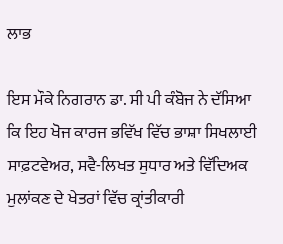ਲਾਭ

ਇਸ ਮੌਕੇ ਨਿਗਰਾਨ ਡਾ. ਸੀ ਪੀ ਕੰਬੋਜ ਨੇ ਦੱਸਿਆ ਕਿ ਇਹ ਖੋਜ ਕਾਰਜ ਭਵਿੱਖ ਵਿੱਚ ਭਾਸ਼ਾ ਸਿਖਲਾਈ ਸਾਫ਼ਟਵੇਅਰ, ਸਵੈ-ਲਿਖਤ ਸੁਧਾਰ ਅਤੇ ਵਿੱਦਿਅਕ ਮੁਲਾਂਕਣ ਦੇ ਖੇਤਰਾਂ ਵਿੱਚ ਕ੍ਰਾਂਤੀਕਾਰੀ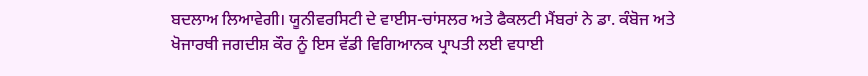ਬਦਲਾਅ ਲਿਆਵੇਗੀ। ਯੂਨੀਵਰਸਿਟੀ ਦੇ ਵਾਈਸ-ਚਾਂਸਲਰ ਅਤੇ ਫੈਕਲਟੀ ਮੈਂਬਰਾਂ ਨੇ ਡਾ. ਕੰਬੋਜ ਅਤੇ ਖੋਜਾਰਥੀ ਜਗਦੀਸ਼ ਕੌਰ ਨੂੰ ਇਸ ਵੱਡੀ ਵਿਗਿਆਨਕ ਪ੍ਰਾਪਤੀ ਲਈ ਵਧਾਈ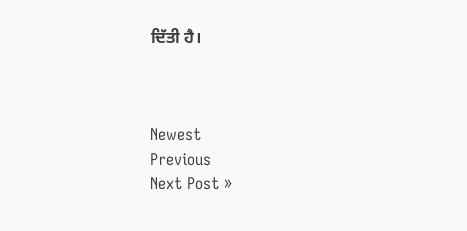ਦਿੱਤੀ ਹੈ।



Newest
Previous
Next Post »